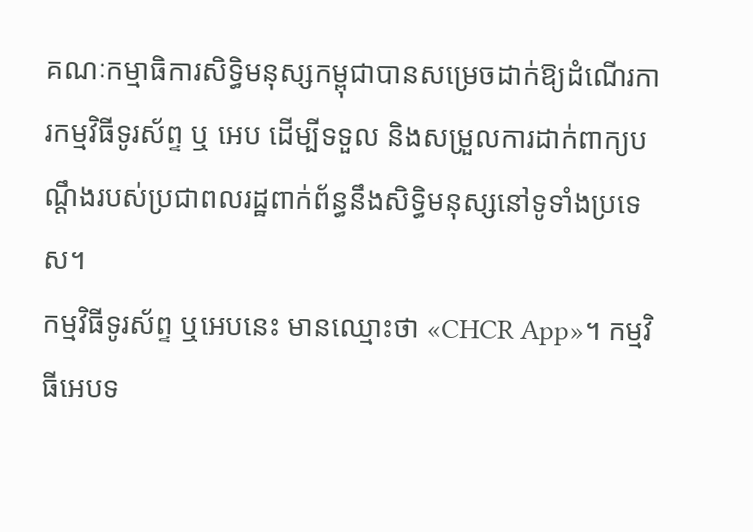គណៈកម្មាធិការសិទ្ធិមនុស្សកម្ពុជាបានសម្រេចដាក់ឱ្យដំណើរការកម្មវិធីទូរស័ព្ទ ឬ អេប ដើម្បីទទួល និងសម្រួលការដាក់ពាក្យបណ្តឹងរបស់ប្រជាពលរដ្ឋពាក់ព័ន្ធនឹងសិទ្ធិមនុស្សនៅទូទាំងប្រទេស។
កម្មវិធីទូរស័ព្ទ ឬអេបនេះ មានឈ្មោះថា «CHCR App»។ កម្មវិធីអេបទ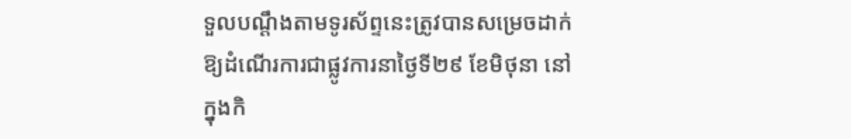ទួលបណ្តឹងតាមទូរស័ព្ទនេះត្រូវបានសម្រេចដាក់ឱ្យដំណើរការជាផ្លូវការនាថ្ងៃទី២៩ ខែមិថុនា នៅក្នុងកិ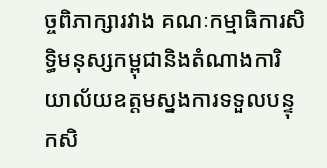ច្ចពិភាក្សារវាង គណៈកម្មាធិការសិទ្ធិមនុស្សកម្ពុជានិងតំណាងការិយាល័យឧត្តមស្នងការទទួលបន្ទុកសិ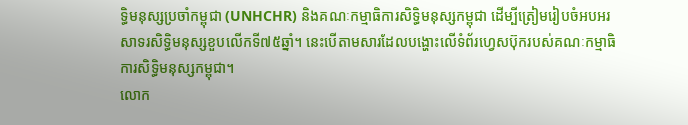ទ្ធិមនុស្សប្រចាំកម្ពុជា (UNHCHR) និងគណៈកម្មាធិការសិទ្ធិមនុស្សកម្ពុជា ដើម្បីត្រៀមរៀបចំអបអរសាទរសិទ្ធិមនុស្សខួបលើកទី៧៥ឆ្នាំ។ នេះបើតាមសារដែលបង្ហោះលើទំព័រហ្វេសប៊ុករបស់គណៈកម្មាធិការសិទ្ធិមនុស្សកម្ពុជា។
លោក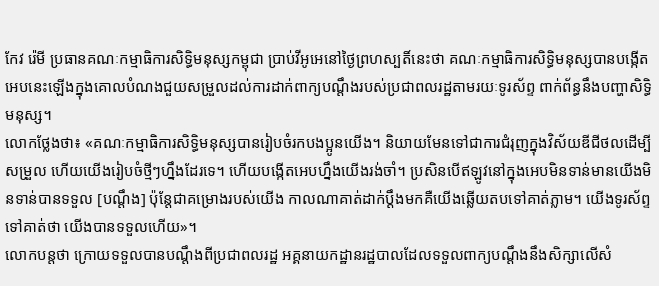កែវ រ៉េមី ប្រធានគណៈកម្មាធិការសិទ្ធិមនុស្សកម្ពុជា ប្រាប់វីអូអេនៅថ្ងៃព្រហស្បតិ៍នេះថា គណៈកម្មាធិការសិទ្ធិមនុស្សបានបង្កើតអេបនេះឡើងក្នុងគោលបំណងជួយសម្រួលដល់ការដាក់ពាក្យបណ្តឹងរបស់ប្រជាពលរដ្ឋតាមរយៈទូរស័ព្ទ ពាក់ព័ន្ធនឹងបញ្ហាសិទ្ធិមនុស្ស។
លោកថ្លែងថា៖ «គណៈកម្មាធិការសិទិ្ធមនុស្សបានរៀបចំរកបងប្អូនយើង។ និយាយមែនទៅជាការជំរុញក្នុងវិស័យឌីជីថលដើម្បីសម្រួល ហើយយើងរៀបចំថ្មីៗហ្នឹងដែរទេ។ ហើយបង្កើតអេបហ្នឹងយើងរង់ចាំ។ ប្រសិនបើឥឡូវនៅក្នុងអេបមិនទាន់មានយើងមិនទាន់បានទទួល [បណ្តឹង] ប៉ុន្តែជាគម្រោងរបស់យើង កាលណាគាត់ដាក់ប្តឹងមកគឺយើងឆ្លើយតបទៅគាត់ភ្លាម។ យើងទូរស័ព្ទទៅគាត់ថា យើងបានទទួលហើយ»។
លោកបន្តថា ក្រោយទទួលបានបណ្តឹងពីប្រជាពលរដ្ឋ អគ្គនាយកដ្ឋានរដ្ឋបាលដែលទទួលពាក្យបណ្តឹងនឹងសិក្សាលើសំ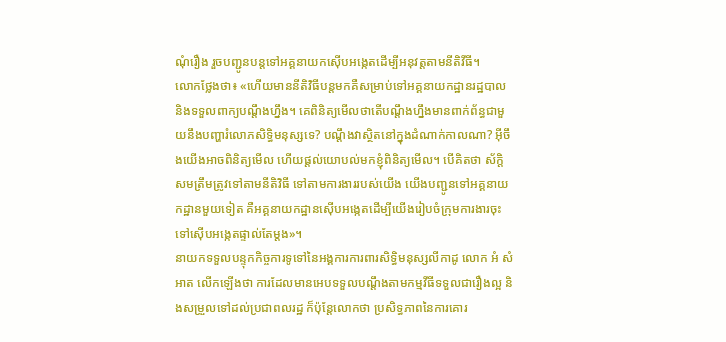ណុំរឿង រួចបញ្ជូនបន្តទៅអគ្គនាយកស៊ើបអង្កេតដើម្បីអនុវត្តតាមនីតិវីធី។
លោកថ្លែងថា៖ «ហើយមាននីតិវិធីបន្តមកគឺសម្រាប់ទៅអគ្គនាយកដ្ឋានរដ្ឋបាល និងទទួលពាក្យបណ្តឹងហ្នឹង។ គេពិនិត្យមើលថាតើបណ្តឹងហ្នឹងមានពាក់ព័ន្ធជាមួយនឹងបញ្ហារំលោភសិទ្ធិមនុស្សទេ? បណ្តឹងវាស្ថិតនៅក្នុងដំណាក់កាលណា? អ៊ីចឹងយើងអាចពិនិត្យមើល ហើយផ្តល់យោបល់មកខ្ញុំពិនិត្យមើល។ បើគិតថា ស័ក្តិសមត្រឹមត្រូវទៅតាមនីតិវិធី ទៅតាមការងាររបស់យើង យើងបញ្ជូនទៅអគ្គនាយកដ្ឋានមួយទៀត គឺអគ្គនាយកដ្ឋានស៊ើបអង្កេតដើម្បីយើងរៀបចំក្រុមការងារចុះទៅស៊ើបអង្កេតផ្ទាល់តែម្តង»។
នាយកទទួលបន្ទុកកិច្ចការទូទៅនៃអង្គការការពារសិទ្ធិមនុស្សលីកាដូ លោក អំ សំអាត លើកឡើងថា ការដែលមានអេបទទួលបណ្តឹងតាមកម្មវីធីទទួលជារឿងល្អ និងសម្រួលទៅដល់ប្រជាពលរដ្ឋ ក៏ប៉ុន្តែលោកថា ប្រសិទ្ធភាពនៃការគោរ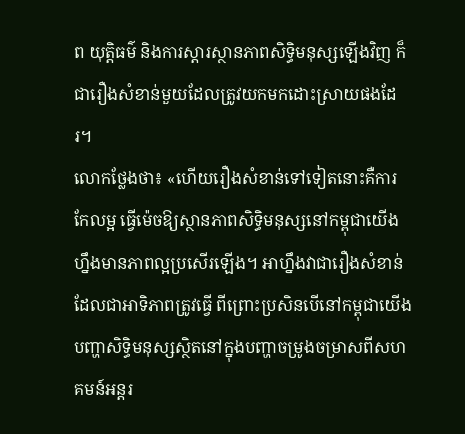ព យុត្តិធម៌ និងការស្តារស្ថានភាពសិទ្ធិមនុស្សឡើងវិញ ក៏ជារឿងសំខាន់មួយដែលត្រូវយកមកដោះស្រាយផងដែរ។
លោកថ្លែងថា៖ «ហើយរឿងសំខាន់ទៅទៀតនោះគឺការកែលម្អ ធ្វើម៉េចឱ្យស្ថានភាពសិទ្ធិមនុស្សនៅកម្ពុជាយើងហ្នឹងមានភាពល្អប្រសើរឡើង។ អាហ្នឹងវាជារឿងសំខាន់ដែលជាអាទិភាពត្រូវធ្វើ ពីព្រោះប្រសិនបើនៅកម្ពុជាយើង បញ្ហាសិទ្ធិមនុស្សស្ថិតនៅក្នុងបញ្ហាចម្រូងចម្រាសពីសហគមន៍អន្តរ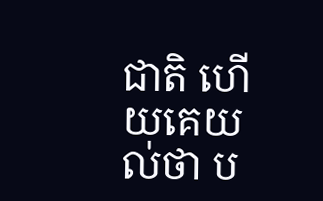ជាតិ ហើយគេយល់ថា ប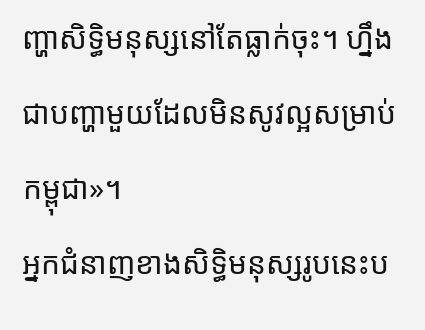ញ្ហាសិទ្ធិមនុស្សនៅតែធ្លាក់ចុះ។ ហ្នឹងជាបញ្ហាមួយដែលមិនសូវល្អសម្រាប់កម្ពុជា»។
អ្នកជំនាញខាងសិទ្ធិមនុស្សរូបនេះប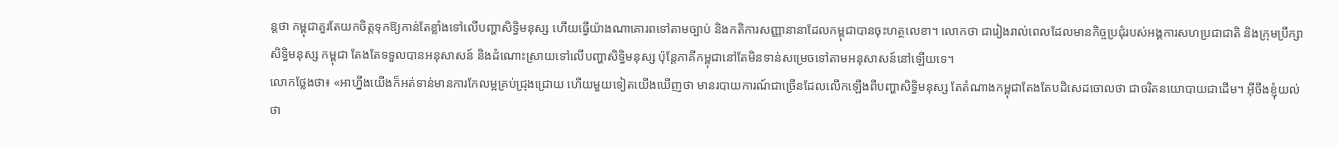ន្តថា កម្ពុជាគួរតែយកចិត្តទុកឱ្យកាន់តែខ្លាំងទៅលើបញ្ហាសិទ្ធិមនុស្ស ហើយធ្វើយ៉ាងណាគោរពទៅតាមច្បាប់ និងកតិការសញ្ញានានាដែលកម្ពុជាបានចុះហត្ថលេខា។ លោកថា ជារៀងរាល់ពេលដែលមានកិច្ចប្រជុំរបស់អង្គការសហប្រជាជាតិ និងក្រុមប្រឹក្សាសិទ្ធិមនុស្ស កម្ពុជា តែងតែទទួលបានអនុសាសន៍ និងដំណោះស្រាយទៅលើបញ្ហាសិទ្ធិមនុស្ស ប៉ុន្តែភាគីកម្ពុជានៅតែមិនទាន់សម្រេចទៅតាមអនុសាសន៍នៅឡើយទេ។
លោកថ្លែងថា៖ «អាហ្នឹងយើងក៏អត់ទាន់មានការកែលម្អគ្រប់ជ្រុងជ្រោយ ហើយមួយទៀតយើងឃើញថា មានរបាយការណ៍ជាច្រើនដែលលើកឡើងពីបញ្ហាសិទ្ធិមនុស្ស តែតំណាងកម្ពុជាតែងតែបដិសេដចោលថា ជាចរិតនយោបាយជាដើម។ អ៊ីចឹងខ្ញុំយល់ថា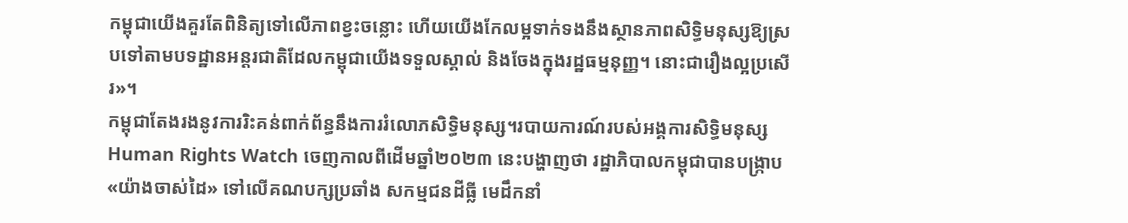កម្ពុជាយើងគួរតែពិនិត្យទៅលើភាពខ្វះចន្លោះ ហើយយើងកែលម្អទាក់ទងនឹងស្ថានភាពសិទ្ធិមនុស្សឱ្យស្របទៅតាមបទដ្ឋានអន្តរជាតិដែលកម្ពុជាយើងទទួលស្គាល់ និងចែងក្នុងរដ្ឋធម្មនុញ្ញ។ នោះជារឿងល្អប្រសើរ»។
កម្ពុជាតែងរងនូវការរិះគន់ពាក់ព័ន្ធនឹងការរំលោភសិទ្ធិមនុស្ស។របាយការណ៍របស់អង្គការសិទ្ធិមនុស្ស Human Rights Watch ចេញកាលពីដើមឆ្នាំ២០២៣ នេះបង្ហាញថា រដ្ឋាភិបាលកម្ពុជាបានបង្ក្រាប «យ៉ាងចាស់ដៃ» ទៅលើគណបក្សប្រឆាំង សកម្មជនដីធ្លី មេដឹកនាំ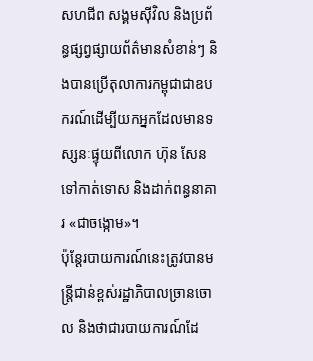សហជីព សង្គមស៊ីវិល និងប្រព័ន្ធផ្សព្វផ្សាយព័ត៌មានសំខាន់ៗ និងបានប្រើតុលាការកម្ពុជាជាឧបករណ៍ដើម្បីយកអ្នកដែលមានទស្សនៈផ្ទុយពីលោក ហ៊ុន សែន ទៅកាត់ទោស និងដាក់ពន្ធនាគារ «ជាចង្កោម»។
ប៉ុន្តែរបាយការណ៍នេះត្រូវបានមន្រ្តីជាន់ខ្ពស់រដ្ឋាភិបាលច្រានចោល និងថាជារបាយការណ៍ដែ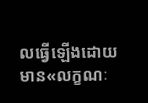លធ្វើឡើងដោយមាន«លក្ខណៈ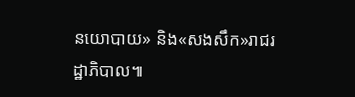នយោបាយ» និង«សងសឹក»រាជរដ្ឋាភិបាល៕